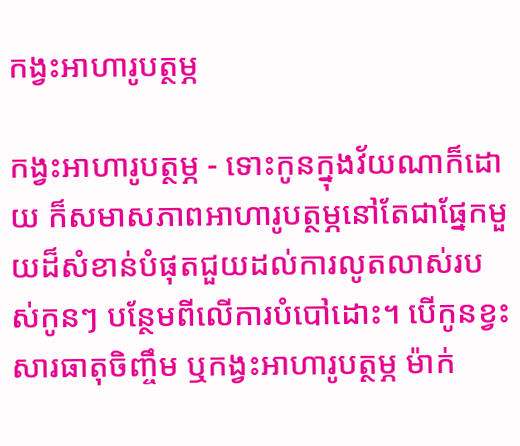កង្វះអាហារូបត្ថម្ភ

កង្វះអាហារូបត្ថម្ភ - ទោះកូនក្នុងវ័យណាក៏ដោយ ក៏សមាសភាពអាហារូបត្ថម្ភនៅតែជាផ្នែកមួយដ៏សំខាន់បំផុតជួយដល់ការលូតលាស់របស់កូនៗ បន្ថែមពីលើការបំបៅដោះ។ បើកូនខ្វះសារធាតុចិញ្ចឹម ឬកង្វះអាហារូបត្ថម្ភ ម៉ាក់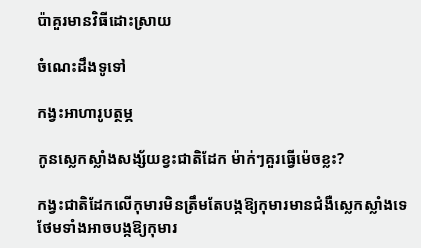ប៉ាគួរមានវិធីដោះស្រាយ

ចំណេះដឹងទូទៅ

កង្វះអាហារូបត្ថម្ភ

កូនស្លេកស្លាំងសង្ស័យខ្វះជាតិដែក ម៉ាក់ៗគួរធ្វើម៉េចខ្លះ?

កង្វះជាតិដែកលើកុមារមិនត្រឹមតែបង្កឱ្យកុមារមានជំងឺស្លេកស្លាំងទេ ថែមទាំងអាចបង្កឱ្យកុមារ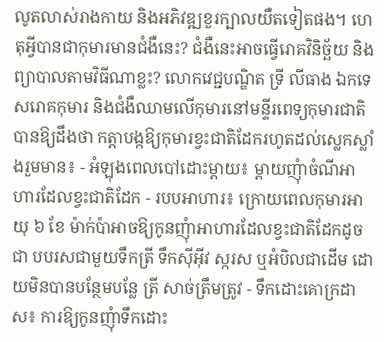លូតលាស់រាងកាយ និងអភិវឌ្ឍខួរក្បាលយឺតទៀតផង។ ហេតុអ្វីបានជាកុមារមានជំងឺនេះ? ជំងឺនេះអាចធ្វើរោគវិនិច្ឆ័យ និងព្យាបាលតាមវិធីណាខ្លះ? លោកវេជ្ជបណ្ឌិត ទ្រី លីធាង ឯកទេសរោគកុមារ និងជំងឺឈាមលើកុមារនៅមន្ទីរពេទ្យកុមារជាតិបានឱ្យដឹងថា កត្តាបង្កឱ្យកុមារខ្វះជាតិដែករហូតដល់ស្លេកស្លាំងរួមមាន៖ - អំឡុងពេលបៅដោះម្តាយ៖ ម្តាយញុំាចំណីអាហារដែលខ្វះជាតិដែក - របបអាហារ៖ ក្រោយពេលកុមារអាយុ ៦ ខែ ម៉ាក់ប៉ាអាចឱ្យកូនញុំាអាហារដែលខ្វះជាតិដែកដូចជា បបរសជាមួយទឹកត្រី ទឹកស៊ីអ៊ីវ ស្ករស ឬអំបិលជាដើម ដោយមិនបានបន្ថែមបន្លែ ត្រី សាច់ត្រឹមត្រូវ - ទឹកដោះគោក្រដាស៖ ការឱ្យកូនញុំាទឹកដោះ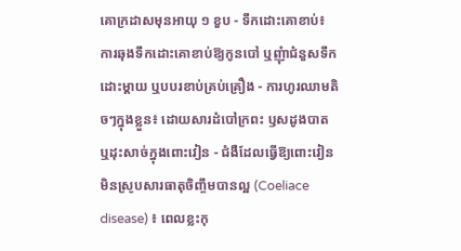គោក្រដាសមុនអាយុ ១ ខួប - ទឹកដោះគោខាប់៖ ការឆុងទឹកដោះគោខាប់ឱ្យកូនបៅ ឬញុំាជំនួសទឹកដោះម្តាយ ឬបបរខាប់គ្រប់គ្រឿង - ការហូរឈាមតិចៗក្នុងខ្លួន៖ ដោយសារដំបៅក្រពះ ឫសដូងបាត ឬដុះសាច់ក្នុងពោះវៀន - ជំងឺដែលធ្វើឱ្យពោះវៀនមិនស្រូបសារធាតុចិញ្ចឹមបានល្អ (Coeliace disease) ៖ ពេលខ្លះកុ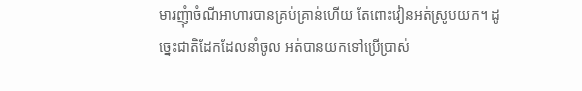មារញុំាចំណីអាហារបានគ្រប់គ្រាន់ហើយ តែពោះវៀនអត់ស្រូបយក។ ដូច្នេះជាតិដែកដែលនាំចូល អត់បានយកទៅប្រើប្រាស់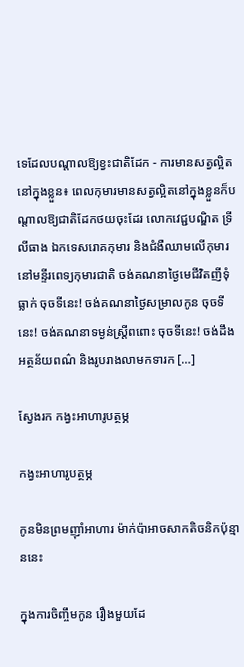ទេដែលបណ្តាលឱ្យខ្វះជាតិដែក - ការមានសត្វល្អិតនៅក្នុងខ្លួន៖ ពេលកុមារមានសត្វល្អិតនៅក្នុងខ្លួនក៏បណ្តាលឱ្យជាតិដែកថយចុះដែរ លោកវេជ្ជបណ្ឌិត ទ្រី លីធាង ឯកទេសរោគកុមារ និងជំងឺឈាមលើកុមារនៅមន្ទីរពេទ្យកុមារជាតិ ចង់គណនាថ្ងៃមេជីវិតញីទុំធ្លាក់ ចុចទីនេះ! ចង់គណនាថ្ងៃសម្រាលកូន ចុចទីនេះ! ចង់គណនាទម្ងន់ស្រ្តីពពោះ ចុចទីនេះ! ចង់ដឹងអត្ថន័យពណ៌ និងរូបរាងលាមកទារក […]

ស្វែងរក កង្វះអាហារូបត្ថម្ភ

កង្វះអាហារូបត្ថម្ភ

កូនមិនព្រមញ៉ាំអាហារ ម៉ាក់ប៉ាអាចសាកតិចនិកប៉ុន្មាននេះ

ក្នុងការចិញ្ចឹមកូន រឿងមួយដែ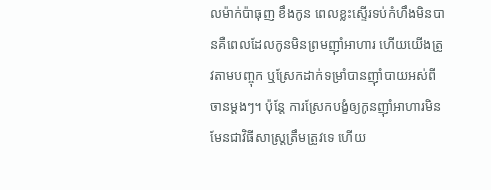លម៉ាក់ប៉ាធុញ ខឹងកូន ពេលខ្លះស្ទើរទប់កំហឹងមិនបានគឺពេលដែលកូនមិនព្រមញ៉ាំអាហារ ហើយយើងត្រូវតាមបញ្ចុក ឬស្រែកដាក់ទម្រាំបានញ៉ាំបាយអស់ពីចានម្ដងៗ។ ប៉ុន្តែ ការស្រែកបង្ខំឲ្យកូនញ៉ាំអាហារមិនមែនជាវិធីសាស្ត្រត្រឹមត្រូវទេ ហើយ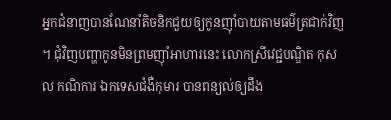អ្នកជំនាញបានណែនាំតិចនិកជួយឲ្យកូនញ៉ាំបាយតាមធម៌ត្រជាក់វិញ។ ជុំវិញបញ្ហាកូនមិនព្រមញ៉ាំអាហារនេះ លោកស្រីវេជ្ជបណ្ឌិត កុសល កណិការ ឯកទេសជំងឺកុមារ បានពន្យល់ឲ្យដឹង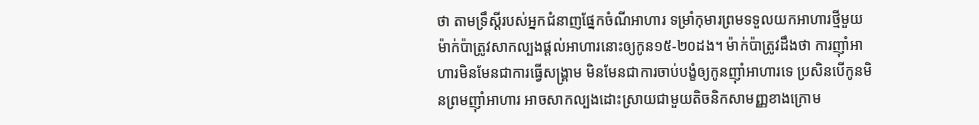ថា តាមទ្រឹស្ដីរបស់អ្នកជំនាញផ្នែកចំណីអាហារ ទម្រាំកុមារព្រមទទួលយកអាហារថ្មីមួយ ម៉ាក់ប៉ាត្រូវសាកល្បងផ្ដល់អាហារនោះឲ្យកូន១៥-២០ដង។ ម៉ាក់ប៉ាត្រូវដឹងថា ការញ៉ាំអាហារមិនមែនជាការធ្វើសង្គ្រាម មិនមែនជាការចាប់បង្ខំឲ្យកូនញ៉ាំអាហារទេ ប្រសិនបើកូនមិនព្រមញ៉ាំអាហារ អាចសាកល្បងដោះស្រាយជាមួយតិចនិកសាមញ្ញខាងក្រោម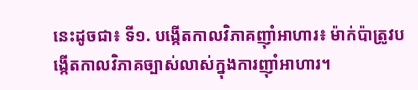នេះដូចជា៖ ទី១. បង្កើតកាលវិភាគញ៉ាំអាហារ៖ ម៉ាក់ប៉ាត្រូវបង្កើតកាលវិភាគច្បាស់លាស់ក្នុងការញ៉ាំអាហារ។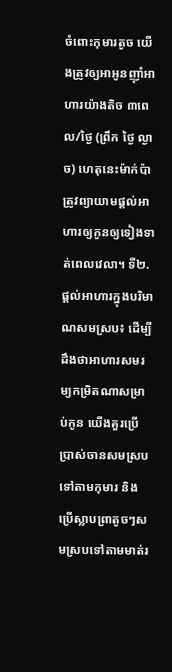ចំពោះកុមារតូច យើងត្រូវឲ្យអាអូនញ៉ាំអាហារយ៉ាងតិច ៣ពេល/ថ្ងៃ (ព្រឹក ថ្ងៃ ល្ងាច) ហេតុនេះម៉ាក់ប៉ាត្រូវព្យាយាមផ្ដល់អាហារឲ្យកូនឲ្យទៀងទាត់ពេលវេលា។ ទី២. ផ្ដល់អាហារក្នុងបរិមាណសមស្រប៖ ដើម្បីដឹងថាអាហារសមរម្យកម្រិតណាសម្រាប់កូន យើងគួរប្រើប្រាស់ចានសមស្របទៅតាមកុមារ និងប្រើស្លាបព្រាតូចៗសមស្របទៅតាមមាត់រ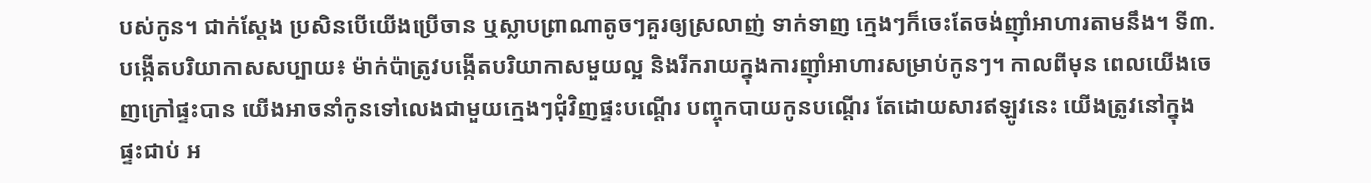បស់កូន។ ជាក់ស្ដែង ប្រសិនបើយើងប្រើចាន ឬស្លាបព្រាណាតូចៗគួរឲ្យស្រលាញ់ ទាក់ទាញ ក្មេងៗក៏ចេះតែចង់ញ៉ាំអាហារតាមនឹង។ ទី៣. បង្កើតបរិយាកាសសប្បាយ៖ ម៉ាក់ប៉ាត្រូវបង្កើតបរិយាកាសមួយល្អ និងរីករាយក្នុងការញ៉ាំអាហារសម្រាប់កូនៗ។ កាលពីមុន ពេលយើងចេញក្រៅផ្ទះបាន យើងអាចនាំកូនទៅលេងជាមួយក្មេងៗជុំវិញផ្ទះបណ្ដើរ បញ្ចុកបាយកូនបណ្ដើរ តែដោយសារឥឡូវនេះ យើងត្រូវនៅក្នុងផ្ទះជាប់ អ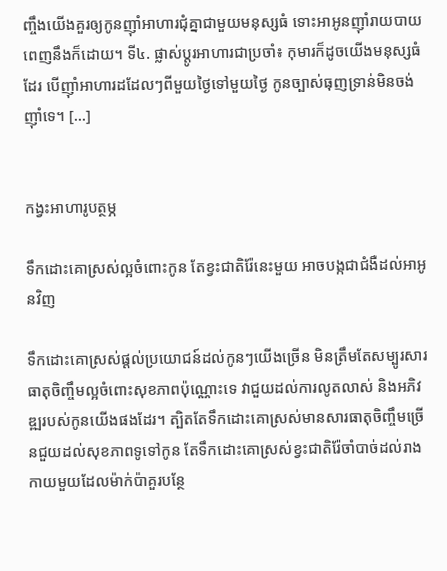ញ្ចឹងយើងគួរឲ្យកូនញ៉ាំអាហារជុំគ្នាជាមួយមនុស្សធំ ទោះអាអូនញ៉ាំរាយបាយពេញនឹងក៏ដោយ។ ទី៤. ផ្លាស់ប្ដូរអាហារជាប្រចាំ៖ កុមារក៏ដូចយើងមនុស្សធំដែរ បើញ៉ាំអាហារដដែលៗពីមួយថ្ងៃទៅមួយថ្ងៃ កូនច្បាស់ធុញទ្រាន់មិនចង់ញ៉ាំទេ។ […]


កង្វះអាហារូបត្ថម្ភ

ទឹកដោះគោស្រស់ល្អចំពោះកូន តែខ្វះជាតិរ៉ែនេះមួយ អាចបង្កជាជំងឺដល់អាអូនវិញ

ទឹកដោះគោស្រស់ផ្ដល់ប្រយោជន៍ដល់កូនៗយើងច្រើន មិនត្រឹមតែសម្បូរសារធាតុចិញ្ចឹមល្អចំពោះសុខភាពប៉ុណ្ណោះទេ វាជួយដល់ការលូតលាស់ និងអភិវឌ្ឍរបស់កូនយើងផងដែរ។ ត្បិតតែទឹកដោះគោស្រស់មានសារធាតុចិញ្ចឹមច្រើនជួយដល់សុខភាពទូទៅកូន តែទឹកដោះគោស្រស់ខ្វះជាតិរ៉ែចាំបាច់ដល់រាងកាយមួយដែលម៉ាក់ប៉ាគួរបន្ថែ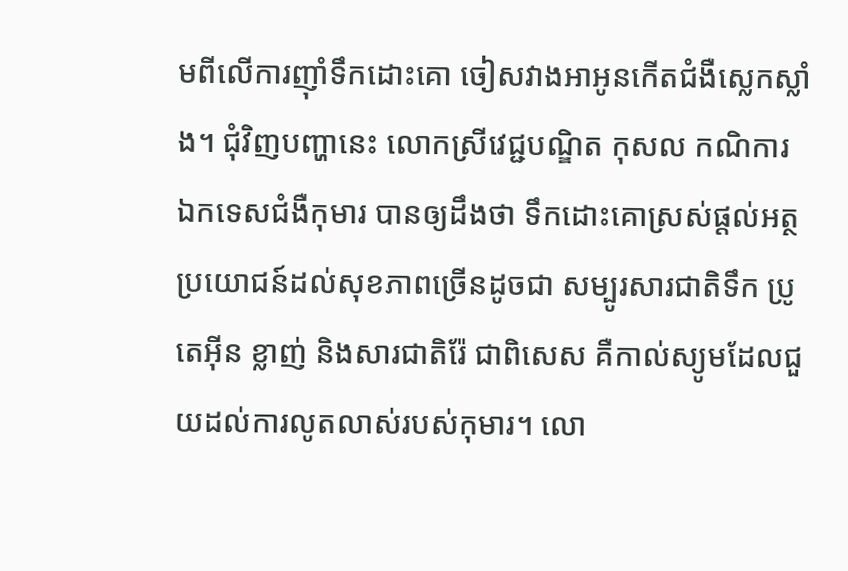មពីលើការញ៉ាំទឹកដោះគោ ចៀសវាងអាអូនកើតជំងឺស្លេកស្លាំង។ ជុំវិញបញ្ហានេះ លោកស្រីវេជ្ជបណ្ឌិត កុសល កណិការ ឯកទេសជំងឺកុមារ បានឲ្យដឹងថា ទឹកដោះគោស្រស់ផ្តល់អត្ថប្រយោជន៍ដល់សុខភាពច្រើនដូចជា សម្បូរសារជាតិទឹក ប្រូតេអ៊ីន ខ្លាញ់ និងសារជាតិរ៉ែ ជាពិសេស គឺកាល់ស្យូមដែលជួយដល់ការលូតលាស់របស់កុមារ។ លោ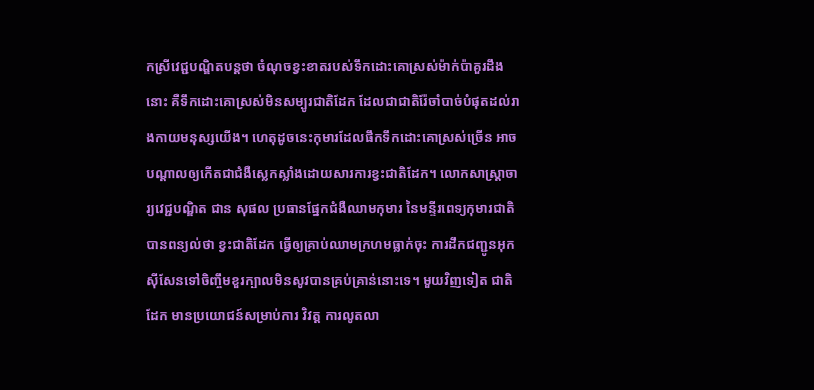កស្រីវេជ្ជបណ្ឌិតបន្តថា ចំណុចខ្វះខាតរបស់ទឹកដោះគោស្រស់ម៉ាក់ប៉ាគួរដឹងនោះ គឺទឹកដោះគោស្រស់មិនសម្បូរជាតិដែក ដែលជាជាតិរ៉ែចាំបាច់បំផុតដល់រាងកាយមនុស្សយើង។ ហេតុដូចនេះកុមារដែលផឹកទឹកដោះគោស្រស់ច្រើន អាចបណ្ដាលឲ្យកើតជាជំងឺស្លេកស្លាំងដោយសារការខ្វះជាតិដែក។ លោកសាស្ត្រាចារ្យវេជ្ជបណ្ឌិត ជាន សុផល ប្រធានផ្នែកជំងឺឈាមកុមារ នៃមន្ទីរពេទ្យកុមារជាតិបានពន្យល់ថា ខ្វះជាតិដែក ធ្វើឲ្យគ្រាប់ឈាមក្រហមធ្លាក់ចុះ ការដឹកជញ្ជូនអុកស៊ីសែនទៅចិញ្ចឹមខួរក្បាលមិនសូវបានគ្រប់គ្រាន់នោះទេ។ មួយវិញទៀត ជាតិដែក មានប្រយោជន៍សម្រាប់ការ វិវត្ត ការលូតលា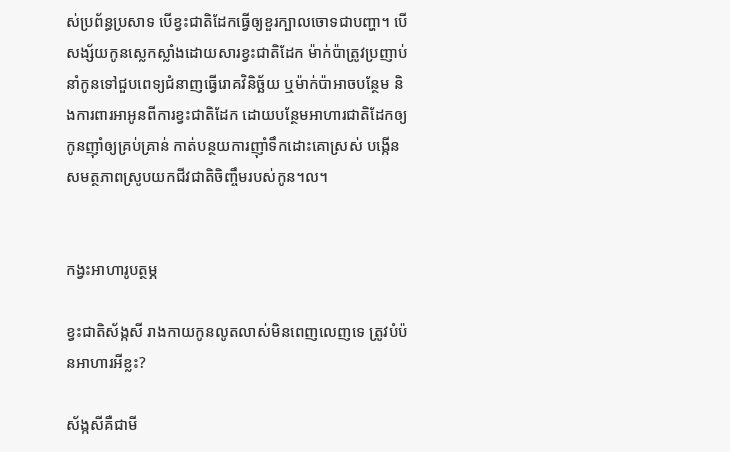ស់ប្រព័ន្ធប្រសាទ បើខ្វះជាតិដែកធ្វើឲ្យខួរក្បាលចោទជាបញ្ហា។ បើសង្ស័យកូនស្លេកស្លាំងដោយសារខ្វះជាតិដែក ម៉ាក់ប៉ាត្រូវប្រញាប់នាំកូនទៅជួបពេទ្យជំនាញធ្វើរោគវិនិច្ឆ័យ ឬម៉ាក់ប៉ាអាចបន្ថែម និងការពារអាអូនពីការខ្វះជាតិដែក ដោយបន្ថែមអាហារជាតិដែកឲ្យកូនញ៉ាំឲ្យគ្រប់គ្រាន់ កាត់បន្ថយការញ៉ាំទឹកដោះគោស្រស់ បង្កើនសមត្ថភាពស្រូបយកជីវជាតិចិញ្ចឹមរបស់កូន។ល។


កង្វះអាហារូបត្ថម្ភ

ខ្វះជាតិស័ង្កសី រាងកាយកូនលូតលាស់មិនពេញលេញទេ ត្រូវបំប៉នអាហារអីខ្លះ?

ស័ង្កសីគឺជាមី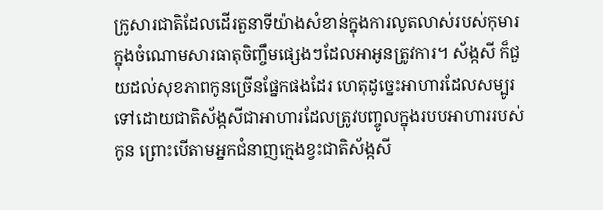ក្រូសារជាតិដែលដើរតួនាទីយ៉ាងសំខាន់ក្នុងការលូតលាស់របស់កុមារ ក្នុងចំណោមសារធាតុចិញ្ចឹមផ្សេងៗដែលអាអូនត្រូវការ។ ស័ង្កសី ក៏ជួយដល់សុខភាពកូនច្រើនផ្នែកផងដែរ ហេតុដូច្នេះអាហារដែលសម្បូរទៅដោយជាតិស័ង្កសីជាអាហារដែលត្រូវបញ្ចូលក្នុងរបបអាហាររបស់កូន ព្រោះបើតាមអ្នកជំនាញក្មេងខ្វះជាតិស័ង្កសី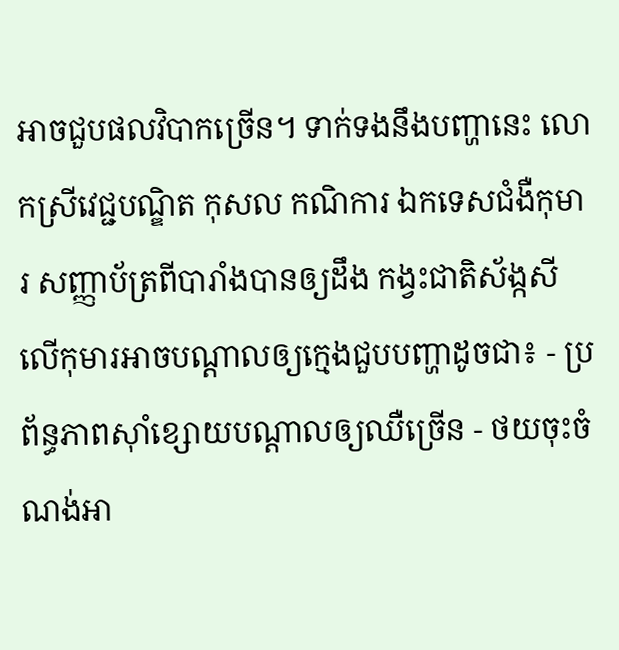អាចជួបផលវិបាកច្រើន។ ទាក់ទងនឹងបញ្ហានេះ លោកស្រីវេជ្ជបណ្ឌិត កុសល កណិការ ឯកទេសជំងឺកុមារ សញ្ញាប័ត្រពីបារាំងបានឲ្យដឹង កង្វះជាតិស័ង្កសីលើកុមារអាចបណ្ដាលឲ្យក្មេងជួបបញ្ហាដូចជា៖ - ប្រព័ន្ធភាពស៊ាំខ្សោយបណ្ដាលឲ្យឈឺច្រើន - ថយចុះចំណង់អា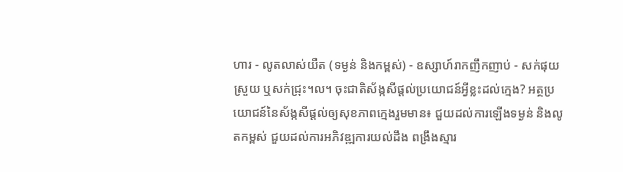ហារ - លូតលាស់យឺត (ទម្ងន់ និងកម្ពស់) - ឧស្សាហ៍រាកញឹកញាប់ - សក់ផុយស្រួយ ឬសក់ជ្រុះ។ល។ ចុះជាតិស័ង្កសីផ្ដល់ប្រយោជន៍អ្វីខ្លះដល់ក្មេង? អត្ថប្រយោជន៍នៃស័ង្កសីផ្ដល់ឲ្យសុខភាពក្មេងរួមមាន៖ ជួយដល់ការឡើងទម្ងន់ និងលូតកម្ពស់ ជួយដល់ការអភិវឌ្ឍការយល់ដឹង ពង្រឹងស្មារ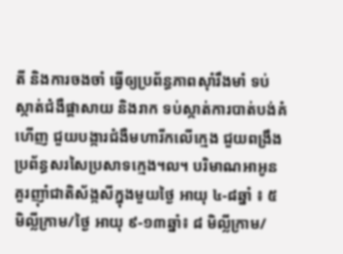តី និងការចងចាំ ធ្វើឲ្យប្រព័ន្ធភាពស៊ាំរឹងមាំ ទប់ស្កាត់ជំងឺផ្ដាសាយ និងរាក ទប់ស្កាត់ការបាត់បង់គំហើញ ជួយបង្ការជំងឺមហារីកលើក្មេង ជួយពង្រឹងប្រព័ន្ធសរសៃប្រសាទក្មេង។ល។ បរិមាណអាអូនគួរញ៉ាំជាតិស័ង្កសីក្នុងមួយថ្ងៃ អាយុ ៤-៨ឆ្នាំ ៖ ៥ មិល្លីក្រាម/ថ្ងៃ អាយុ ៩-១៣ឆ្នាំ៖ ៨ មិល្លីក្រាម/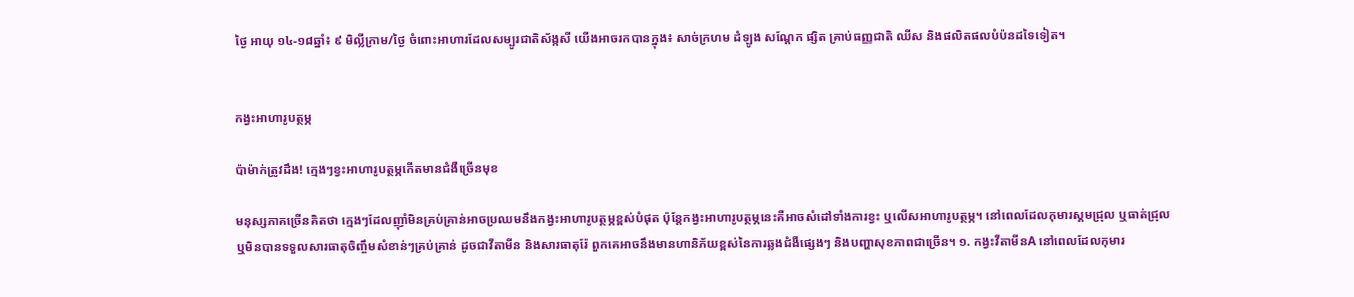ថ្ងៃ អាយុ ១៤-១៨ឆ្នាំ៖ ៩ មិល្លីក្រាម/ថ្ងៃ ចំពោះអាហារដែលសម្បូរជាតិស័ង្កសី យើងអាចរកបានក្នុង៖ សាច់ក្រហម ដំឡូង សណ្ដែក ផ្សិត គ្រាប់ធញ្ញជាតិ ឈីស និងផលិតផលបំប៉នដទៃទៀត។


កង្វះអាហារូបត្ថម្ភ

ប៉ាម៉ាក់ត្រូវដឹង! ក្មេងៗខ្វះអាហារូបត្ថម្ភកើតមានជំងឺច្រើនមុខ

មនុស្សភាគច្រើនគិតថា ក្មេងៗដែលញ៉ាំមិនគ្រប់គ្រាន់អាចប្រឈមនឹងកង្វះអាហារូបត្ថម្ភខ្ពស់បំផុត ប៉ុន្តែកង្វះអាហារូបត្ថម្ភនេះគឺអាចសំដៅទាំងការខ្វះ ឬលើសអាហារូបត្ថម្ភ។ នៅពេលដែលកុមារស្គមជ្រុល ឬធាត់ជ្រុល ឬមិនបានទទួលសារធាតុចិញ្ចឹមសំខាន់ៗគ្រប់គ្រាន់ ដូចជាវីតាមីន និងសារធាតុរ៉ែ ពួកគេអាចនឹងមានហានិភ័យខ្ពស់នៃការឆ្លងជំងឺផ្សេងៗ និងបញ្ហាសុខភាពជាច្រើន។ ១. កង្វះវីតាមីនA នៅពេលដែលកុមារ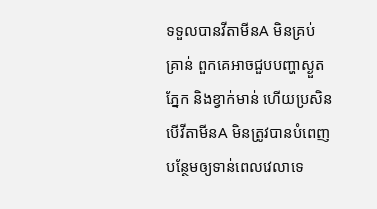ទទួលបានវីតាមីនA មិនគ្រប់គ្រាន់ ពួកគេអាចជួបបញ្ហាស្ងួតភ្នែក និងខ្វាក់មាន់ ហើយប្រសិនបើវីតាមីនA មិនត្រូវបានបំពេញបន្ថែមឲ្យទាន់ពេលវេលាទេ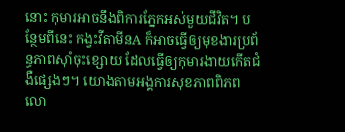នោះ កុមារអាចនឹងពិការភ្នែកអស់មួយជីវិត។ បន្ថែមពីនេះ កង្វះវីតាមីនA ក៏អាចធ្វើឲ្យមុខងារប្រព័ន្ធភាពស៊ាំចុះខ្សោយ ដែលធ្វើឲ្យកុមារងាយកើតជំងឺផ្សេងៗ។ យោងតាមអង្គការសុខភាពពិភពលោ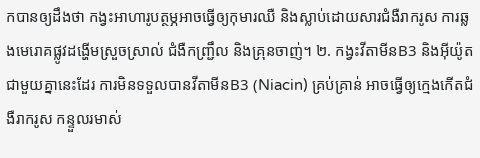កបានឲ្យដឹងថា កង្វះអាហារូបត្ថម្ភអាចធ្វើឲ្យកុមារឈឺ និងស្លាប់ដោយសារជំងឺរាករូស ការឆ្លងមេរោគផ្លូវដង្ហើមស្រួចស្រាល់ ជំងឺកញ្ជ្រឹល និងគ្រុនចាញ់។ ២. កង្វះវីតាមីនB3 និងអ៊ីយ៉ូត ជាមួយគ្នានេះដែរ ការមិនទទួលបានវីតាមីនB3 (Niacin) គ្រប់គ្រាន់ អាចធ្វើឲ្យក្មេងកើតជំងឺរាករូស កន្ទួលរមាស់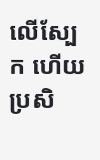លើស្បែក ហើយប្រសិ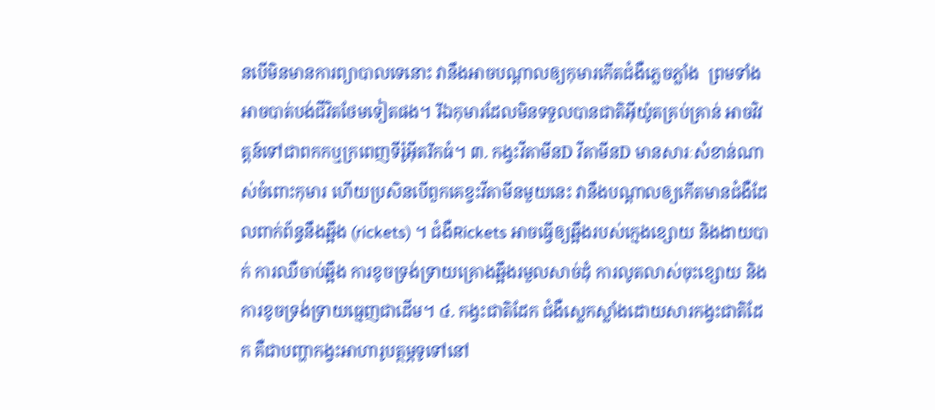នបើមិនមានការព្យាបាលទេនោះ វានឹងអាចបណ្ដាលឲ្យកុមារកើតជំងឺភ្លេចភ្លាំង  ព្រមទាំងអាចបាត់បង់ជីវិតថែមទៀតផង។ រីឯកុមារដែលមិនទទួលបានជាតិអ៊ីយ៉ូតគ្រប់គ្រាន់ អាចវិវត្តន៍ទៅជាពកកឬក្រពេញទីរ៉ូអ៊ីតរីកធំ។ ៣. កង្វះវីតាមីនD វីតាមីនD មានសារៈសំខាន់ណាស់ចំពោះកុមារ ហើយប្រសិនបើពួកគេខ្វះវីតាមីនមួយនេះ វានឹងបណ្ដាលឲ្យកើតមានជំងឺដែលពាក់ព័ន្ធនឹងឆ្អឹង (rickets) ។ ជំងឺRickets អាចធ្វើឲ្យឆ្អឹងរបស់ក្មេងខ្សោយ និងងាយបាក់ ការឈឺចាប់ឆ្អឹង ការខូចទ្រង់ទ្រាយគ្រោងឆ្អឹងរមួលសាច់ដុំ ការលូតលាស់ចុះខ្សោយ និងការខូចទ្រង់ទ្រាយធ្មេញជាដើម។ ៤. កង្វះជាតិដែក ជំងឺស្លេកស្លាំងដោយសារកង្វះជាតិដែក គឺជាបញ្ហាកង្វះអាហារូបត្ថម្ភទូទៅនៅ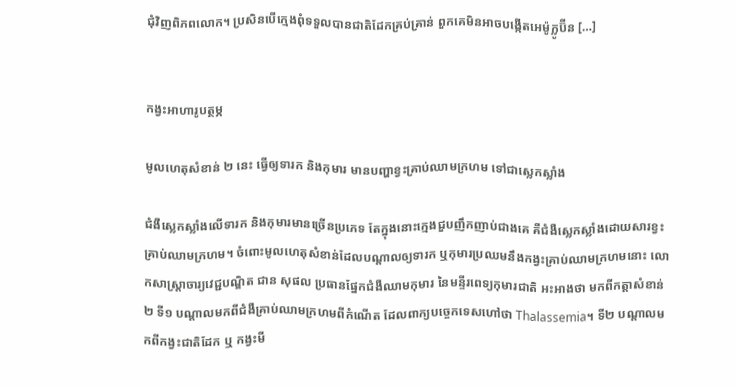ជុំវិញពិភពលោក។ ប្រសិនបើក្មេងពុំទទួលបានជាតិដែកគ្រប់គ្រាន់ ពួកគេមិនអាចបង្កើតអេម៉ូក្លូប៊ីន […]


កង្វះអាហារូបត្ថម្ភ

មូលហេតុសំខាន់ ២ នេះ ធ្វើឲ្យទារក និងកុមារ មានបញ្ហាខ្វះគ្រាប់ឈាមក្រហម ទៅជាស្លេកស្លាំង

ជំងឺស្លេកស្លាំងលើទារក និងកុមារមានច្រើនប្រភេទ តែក្នុងនោះក្មេងជួបញឹកញាប់ជាងគេ គឺជំងឺស្លេកស្លាំងដោយសារខ្វះគ្រាប់ឈាមក្រហម។ ចំពោះមូលហេតុសំខាន់ដែលបណ្តាលឲ្យទារក ឬកុមារប្រឈមនឹងកង្វះគ្រាប់ឈាមក្រហមនោះ លោកសាស្ត្រាចារ្យវេជ្ជបណ្ឌិត ជាន សុផល ប្រធានផ្នែកជំងឺឈាមកុមារ នៃមន្ទីរពេទ្យកុមារជាតិ អះអាងថា មកពីកត្តាសំខាន់ ២ ទី១ បណ្តាលមកពីជំងឺគ្រាប់ឈាមក្រហមពីកំណើត ដែលពាក្យបច្ចេកទេសហៅថា Thalassemia។ ទី២ បណ្តាលមកពីកង្វះជាតិដែក ឬ កង្វះមី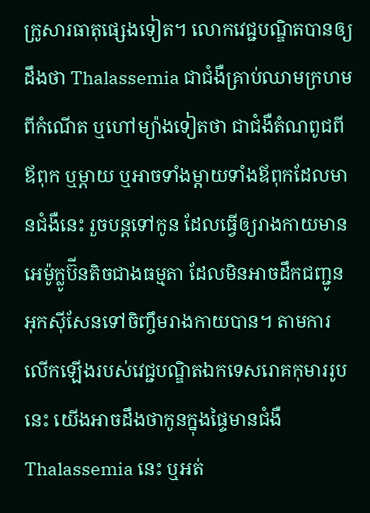ក្រូសារធាតុផ្សេងទៀត។ លោកវេជ្ជបណ្ឌិតបានឲ្យដឹងថា Thalassemia ជាជំងឺគ្រាប់ឈាមក្រហមពីកំណើត ឬហៅម្យ៉ាងទៀតថា ជាជំងឺតំណពូជពីឪពុក ឬម្តាយ ឬអាចទាំងម្តាយទាំងឪពុកដែលមានជំងឺនេះ រួចបន្តទៅកូន ដែលធ្វើឲ្យរាងកាយមានអេម៉ូក្លូប៊ីនតិចជាងធម្មតា ដែលមិនអាចដឹកជញ្ជូនអុកស៊ីសែនទៅចិញ្ចឹមរាងកាយបាន។ តាមការលើកឡើងរបស់វេជ្ជបណ្ឌិតឯកទេសរោគកុមាររូបនេះ យើងអាចដឹងថាកូនក្នុងផ្ទៃមានជំងឺ Thalassemia នេះ ឬអត់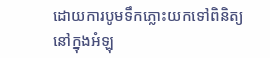ដោយការបូមទឹកភ្លោះយកទៅពិនិត្យ នៅក្នុងអំឡុ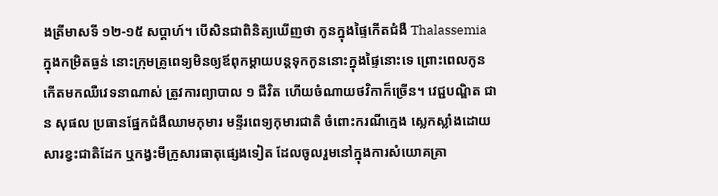ងត្រីមាសទី ១២-១៥ សប្តាហ៍។ បើសិនជាពិនិត្យឃើញថា កូនក្នុងផ្ទៃកើតជំងឺ Thalassemia ក្នុងកម្រិតធ្ងន់ នោះក្រុមគ្រូពេទ្យមិនឲ្យឪពុកម្តាយបន្តទុកកូននោះក្នុងផ្ទៃនោះទេ ព្រោះពេលកូនកើតមកឈឺវេទនាណាស់ ត្រូវការព្យាបាល ១ ជីវិត ហើយចំណាយថវិកាក៏ច្រើន។ វេជ្ជបណ្ឌិត ជាន សុផល ប្រធានផ្នែកជំងឺឈាមកុមារ មន្ទីរពេទ្យកុមារជាតិ ចំពោះករណីក្មេង ស្លេកស្លាំងដោយសារខ្វះជាតិដែក ឬកង្វះមីក្រូសារធាតុផ្សេងទៀត ដែលចូលរួមនៅក្នុងការសំយោគគ្រា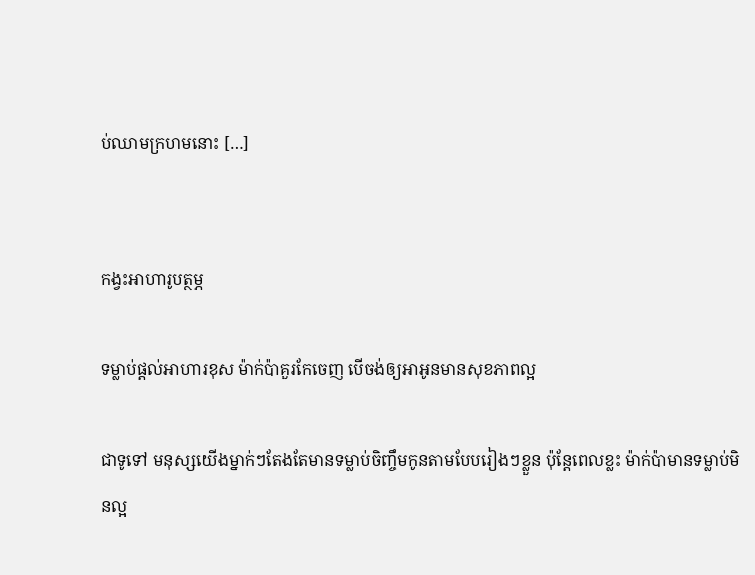ប់ឈាមក្រហមនោះ […]


កង្វះអាហារូបត្ថម្ភ

ទម្លាប់ផ្ដល់អាហារខុស ម៉ាក់ប៉ាគួរកែចេញ បើចង់ឲ្យអាអូនមានសុខភាពល្អ

ជាទូទៅ មនុស្សយើងម្នាក់ៗតែងតែមានទម្លាប់ចិញ្ចឹមកូនតាមបែបរៀងៗខ្លួន ប៉ុន្តែពេលខ្លះ ម៉ាក់ប៉ាមានទម្លាប់មិនល្អ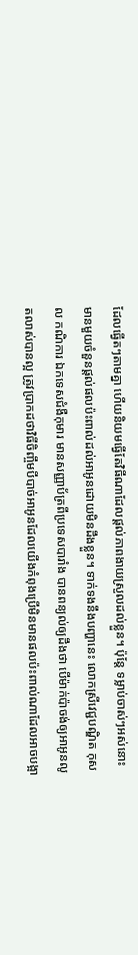ដែលធ្វើតៗតាមគ្នា ហើយនិយមធ្វើតែវិធីណាដែលផ្ដល់ភាពងាយស្រួលដល់ខ្លួន។ ប៉ុន្តែ ទម្លាប់ចាស់ៗអស់នោះ មានមួយចំនួនផ្ដល់ផលប៉ះពាល់ដល់អាអូនដោយមិនដឹងខ្លួន។ ទាក់ទងនឹងបញ្ហានេះ លោកស្រីវេជ្ជបណ្ឌិត កុសល កណិការ ឯកទេសជំងឺកុមារ មានសញ្ញាប័ត្រពីប្រទេសបារាំង បានពន្យល់ឲ្យដឹងថា បើម៉ាក់ប៉ាចង់ឲ្យអាអូនលូតលាស់បានល្អ ត្រូវប្រាកដថាវិធីចិញ្ចឹមបីបាច់អាអូនដែលយើងកំពុងប្រើមិនមានផលប៉ះពាល់ណាដែលអាចបង្អា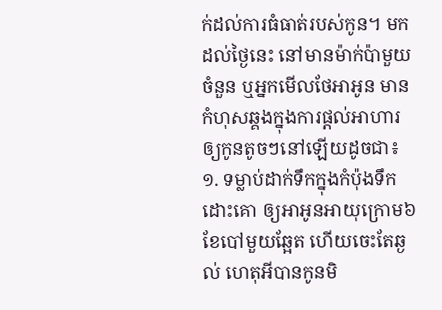ក់ដល់ការធំធាត់របស់កូន។ មកដល់ថ្ងៃនេះ នៅមានម៉ាក់ប៉ាមួយចំនួន ឬអ្នកមើលថែអាអូន មានកំហុសឆ្គងក្នុងការផ្ដល់អាហារឲ្យកូនតូចៗនៅឡើយដូចជា៖ ១. ទម្លាប់ដាក់ទឹកក្នុងកំប៉ុងទឹកដោះគោ ឲ្យអាអូនអាយុក្រោម៦ខែបៅមួយឆ្អែត ហើយចេះតែឆ្ងល់ ហេតុអីបានកូនមិ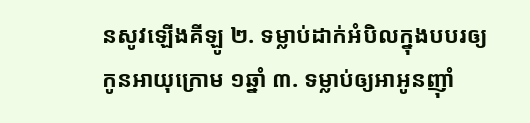នសូវឡើងគីឡូ ២. ទម្លាប់ដាក់អំបិលក្នុងបបរឲ្យកូនអាយុក្រោម ១ឆ្នាំ ៣. ទម្លាប់ឲ្យអាអូនញ៉ាំ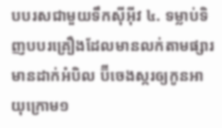បបរសជាមួយទឹកស៊ីអ៊ីវ ៤. ទម្លាប់ទិញបបរគ្រឿងដែលមានលក់តាមផ្សារមានដាក់អំបិល ប៊ីចេងស្ករឲ្យកូនអាយុក្រោម១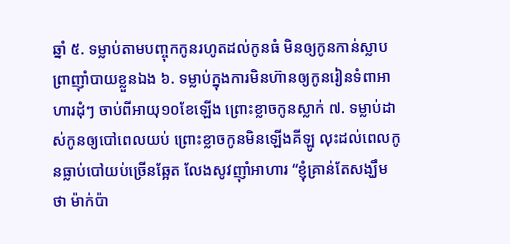ឆ្នាំ ៥. ទម្លាប់តាមបញ្ចុកកូនរហូតដល់កូនធំ មិនឲ្យកូនកាន់ស្លាបព្រាញ៉ាំបាយខ្លួនឯង ៦. ទម្លាប់ក្នុងការមិនហ៊ានឲ្យកូនរៀនទំពាអាហារដុំៗ ចាប់ពីអាយុ១០ខែឡើង ព្រោះខ្លាចកូនស្លាក់ ៧. ទម្លាប់ដាស់កូនឲ្យបៅពេលយប់ ព្រោះខ្លាចកូនមិនឡើងគីឡូ លុះដល់ពេលកូនធ្លាប់បៅយប់ច្រើនឆ្អែត លែងសូវញ៉ាំអាហារ “ខ្ញុំគ្រាន់តែសង្ឃឹមថា ម៉ាក់ប៉ា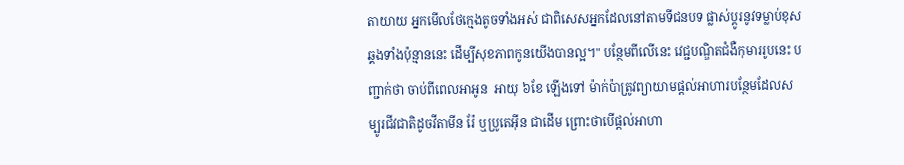តាយាយ អ្នកមើលថែក្មេងតូចទាំងអស់ ជាពិសេសអ្នកដែលនៅតាមទីជនបទ ផ្លាស់ប្ដូរនូវទម្លាប់ខុសឆ្គងទាំងប៉ុន្មាននេះ ដើម្បីសុខភាពកូនយើងបានល្អ។" បន្ថែមពីលើនេះ វេជ្ជបណ្ឌិតជំងឺកុមាររូបនេះ បញ្ជាក់ថា ចាប់ពីពេលអាអូន  អាយុ ៦ខែ ឡើងទៅ ម៉ាក់ប៉ាត្រូវព្យាយាមផ្ដល់អាហារបន្ថែមដែលសម្បូរជីវជាតិដូចវីតាមីន រ៉ែ ឬប្រូតេអ៊ីន ជាដើម ព្រោះថាបើផ្ដល់អាហា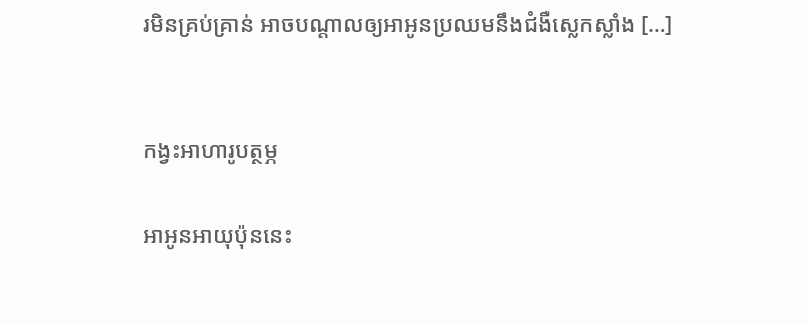រមិនគ្រប់គ្រាន់ អាចបណ្ដាលឲ្យអាអូនប្រឈមនឹងជំងឺស្លេកស្លាំង […]


កង្វះអាហារូបត្ថម្ភ

អាអូនអាយុប៉ុននេះ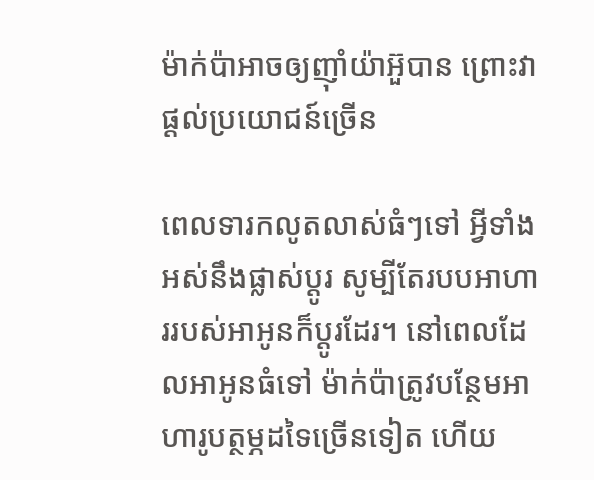ម៉ាក់ប៉ាអាចឲ្យញ៉ាំយ៉ាអ៊ួបាន ព្រោះវាផ្ដល់ប្រយោជន៍ច្រើន

ពេលទារកលូតលាស់ធំៗទៅ អ្វីទាំងអស់នឹងផ្លាស់ប្ដូរ សូម្បីតែរបបអាហាររបស់អាអូនក៏ប្ដូរដែរ។ នៅពេលដែលអាអូនធំទៅ ម៉ាក់ប៉ាត្រូវបន្ថែមអាហារូបត្ថម្ភដទៃច្រើនទៀត ហើយ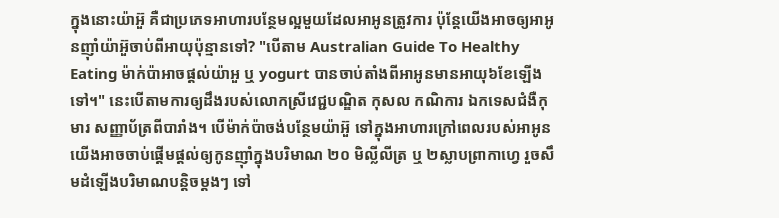ក្នុងនោះយ៉ាអ៊ួ គឺជាប្រភេទអាហារបន្ថែមល្អមួយដែលអាអូនត្រូវការ ប៉ុន្តែយើងអាចឲ្យអាអូនញ៉ាំយ៉ាអ៊ួចាប់ពីអាយុប៉ុន្មានទៅ? "បើតាម Australian Guide To Healthy Eating ម៉ាក់ប៉ាអាចផ្ដល់យ៉ាអួ ឬ yogurt បានចាប់តាំងពីអាអូនមានអាយុ៦ខែឡើងទៅ។" នេះបើតាមការឲ្យដឹងរបស់លោកស្រីវេជ្ជបណ្ឌិត កុសល កណិការ ឯកទេសជំងឺកុមារ សញ្ញាប័ត្រពីបារាំង។ បើម៉ាក់ប៉ាចង់បន្ថែមយ៉ាអ៊ួ ទៅក្នុងអាហារក្រៅពេលរបស់អាអូន យើងអាចចាប់ផ្ដើមផ្ដល់ឲ្យកូនញ៉ាំក្នុងបរិមាណ ២០ មិល្លីលីត្រ ឬ ២ស្លាបព្រាកាហ្វេ រួចសឹមដំឡើងបរិមាណបន្តិចម្ដងៗ ទៅ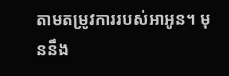តាមតម្រូវការរបស់អាអូន។ មុននឹង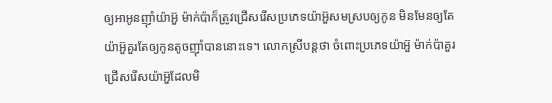ឲ្យអាអូនញ៉ាំយ៉ាអ៊ួ ម៉ាក់ប៉ាក៏ត្រូវជ្រើសរើសប្រភេទយ៉ាអ៊ួសមស្របឲ្យកូន មិនមែនឲ្យតែយ៉ាអ៊ួគួរតែឲ្យកូនតូចញ៉ាំបាននោះទេ។ លោកស្រីបន្តថា ចំពោះប្រភេទយ៉ាអ៊ួ ម៉ាក់ប៉ាគួរជ្រើសរើសយ៉ាអ៊ួដែលមិ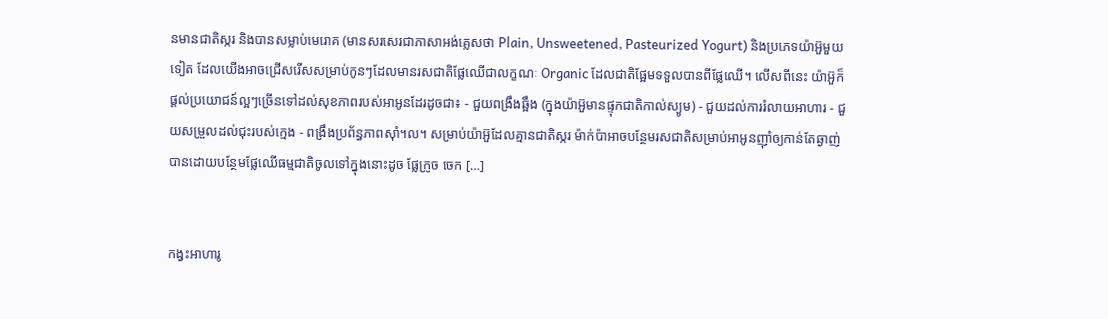នមានជាតិស្ករ និងបានសម្លាប់មេរោគ (មានសរសេរជាភាសាអង់គ្លេសថា Plain, Unsweetened, Pasteurized Yogurt) និងប្រភេទយ៉ាអ៊ួមួយទៀត ដែលយើងអាចជ្រើសរើសសម្រាប់កូនៗដែលមានរសជាតិផ្លែឈើជាលក្ខណៈ Organic ដែលជាតិផ្អែមទទួលបានពីផ្លែឈើ។ លើសពីនេះ យ៉ាអ៊ួក៏ផ្ដល់ប្រយោជន៍ល្អៗច្រើនទៅដល់សុខភាពរបស់អាអូនដែរដូចជា៖ - ជួយពង្រឹងឆ្អឹង (ក្នុងយ៉ាអ៊ួមានផ្ទុកជាតិកាល់ស្យូម) - ជួយដល់ការរំលាយអាហារ - ជួយសម្រួលដល់ជុះរបស់ក្មេង - ពង្រឹងប្រព័ន្ធភាពស៊ាំ។ល។ សម្រាប់យ៉ាអ៊ួដែលគ្មានជាតិស្ករ ម៉ាក់ប៉ាអាចបន្ថែមរសជាតិសម្រាប់អាអូនញ៉ាំឲ្យកាន់តែឆ្ងាញ់បានដោយបន្ថែមផ្លែឈើធម្មជាតិចូលទៅក្នុងនោះដូច ផ្លែក្រូច ចេក […]


កង្វះអាហារូ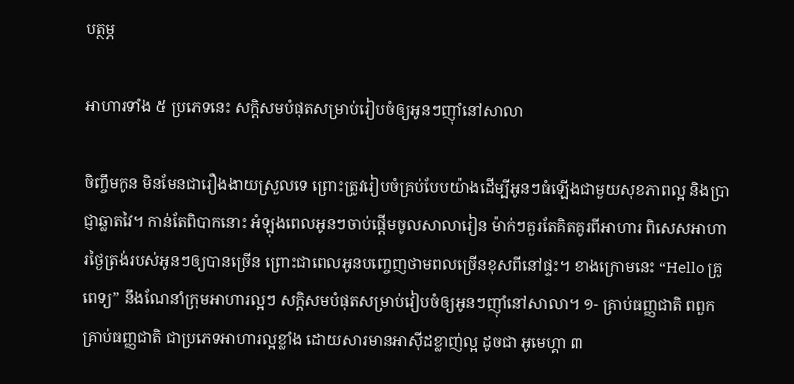បត្ថម្ភ

អាហារទាំង ៥ ប្រភេទនេះ សក្តិសមបំផុតសម្រាប់រៀបចំឲ្យអូនៗញ៉ាំនៅសាលា

ចិញ្ចឹមកូន មិនមែនជារឿងងាយស្រួលទេ ព្រោះត្រូវរៀបចំគ្រប់បែបយ៉ាងដើម្បីអូនៗធំឡើងជាមួយសុខភាពល្អ និងប្រាជ្ញាឆ្លាតវៃ។ កាន់តែពិបាកនោះ អំឡុងពេលអូនៗចាប់ផ្តើមចូលសាលារៀន ម៉ាក់ៗគួរតែគិតគូរពីអាហារ ពិសេសអាហារថ្ងៃត្រង់របស់អូនៗឲ្យបានច្រើន ព្រោះជាពេលអូនបញ្ចេញថាមពលច្រើនខុសពីនៅផ្ទះ។ ខាងក្រោមនេះ “Hello គ្រូពេទ្យ” នឹងណែនាំក្រុមអាហារល្អៗ សក្តិសមបំផុតសម្រាប់វៀបចំឲ្យអូនៗញ៉ាំនៅសាលា។ ១- គ្រាប់ធញ្ញជាតិ ពពួកគ្រាប់ធញ្ញជាតិ ជាប្រភេទអាហារល្អខ្លាំង ដោយសារមានអាស៊ីដខ្លាញ់ល្អ ដូចជា អូមេហ្គា ៣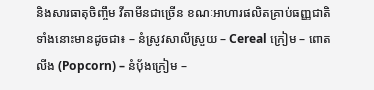និងសារធាតុចិញ្ចឹម វីតាមីនជាច្រើន ខណៈអាហារផលិតគ្រាប់ធញ្ញជាតិទាំងនោះមានដូចជា៖ – នំស្រូវសាលីស្រួយ – Cereal ក្រៀម – ពោតលីង (Popcorn) – នំបុ័ងក្រៀម –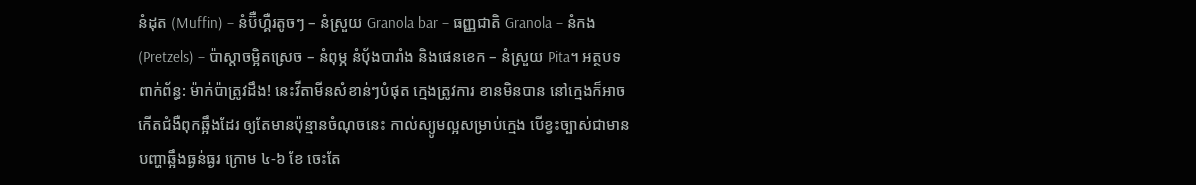នំដុត (Muffin) – នំប៊ឺហ្គឺរតូចៗ – នំស្រួយ Granola bar – ធញ្ញជាតិ Granola – នំកង (Pretzels) – ប៉ាស្តាចម្អិតស្រេច – នំពុម្ភ នំបុ័ងបារាំង និងផេនខេក – នំស្រួយ Pita។ អត្ថបទពាក់ព័ន្ធ: ម៉ាក់ប៉ាត្រូវដឹង! នេះវីតាមីនសំខាន់ៗបំផុត ក្មេងត្រូវការ ខានមិនបាន នៅក្មេងក៏អាចកើតជំងឺពុកឆ្អឹងដែរ ឲ្យតែមានប៉ុន្មានចំណុចនេះ កាល់ស្យូមល្អសម្រាប់ក្មេង បើខ្វះច្បាស់ជាមានបញ្ហាឆ្អឹងធ្ងន់ធ្ងរ ក្រោម ៤-៦ ខែ ចេះតែ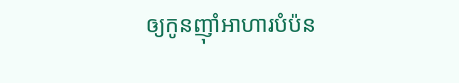ឲ្យកូនញ៉ាំអាហារបំប៉ន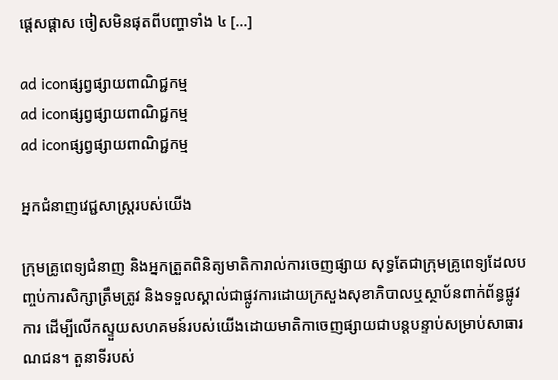ផ្តេសផ្ដាស ចៀសមិនផុតពីបញ្ហាទាំង ៤ […]

ad iconផ្សព្វផ្សាយពាណិជ្ជកម្ម
ad iconផ្សព្វផ្សាយពាណិជ្ជកម្ម
ad iconផ្សព្វផ្សាយពាណិជ្ជកម្ម

អ្នកជំនាញវេជ្ជសាស្ត្ររបស់យើង

ក្រុមគ្រូពេទ្យជំនាញ និងអ្នកត្រួតពិនិត្យមាតិការាល់ការចេញផ្សាយ សុទ្ធតែជាក្រុមគ្រូពេទ្យដែលបញ្ចប់ការសិក្សាត្រឹមត្រូវ និងទទួលស្គាល់ជាផ្លូវការដោយក្រសួងសុខាភិបាលឬស្ថាប័នពាក់ព័ន្ធផ្លូវការ ដើម្បីលើកស្ទួយសហគមន៍របស់យើងដោយមាតិកាចេញផ្សាយជាបន្តបន្ទាប់សម្រាប់សាធារណជន។ តួនាទីរបស់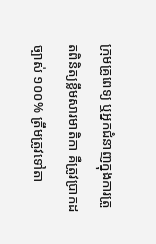ក្រុមគ្រូពេទ្យ ឬអ្នកជំនាញក្នុងការត្រួតពិនិត្យខ្លឹមសារមាតិកា គឺត្រូវប្រាកដច្បាស់ ១០០% ត្រឹមត្រូវទៅតា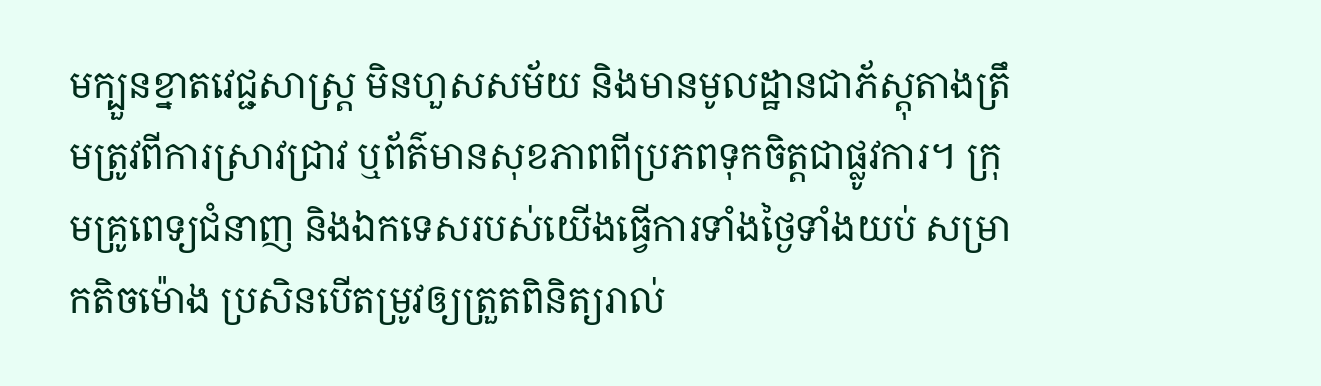មក្បួនខ្នាតវេជ្ជសាស្ត្រ មិនហួសសម័យ និងមានមូលដ្ឋានជាភ័ស្តុតាងត្រឹមត្រូវពីការស្រាវជ្រាវ ឬព័ត៌មានសុខភាពពីប្រភពទុកចិត្តជាផ្លូវការ។ ក្រុមគ្រូពេទ្យជំនាញ និងឯកទេសរបស់យើងធ្វើការទាំងថ្ងៃទាំងយប់ សម្រាកតិចម៉ោង ប្រសិនបើតម្រូវឲ្យត្រួតពិនិត្យរាល់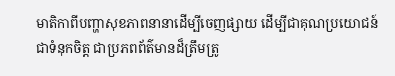មាតិកាពីបញ្ហាសុខភាពនានាដើម្បីចេញផ្សាយ ដើម្បីជាគុណប្រយោជន៍ ជាទំនុកចិត្ត ជាប្រភពព័ត៌មានដ៏ត្រឹមត្រូ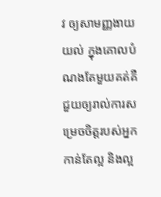វ ឲ្យសាមញ្ញងាយយល់ ក្នុងគោលបំណងតែមួយគត់គឺ ជួយឲ្យរាល់ការសម្រេចចិត្តរបស់អ្នកកាន់តែល្អ និងល្អ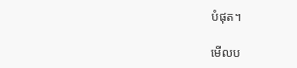បំផុត។

មើលប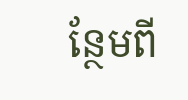ន្ថែមពី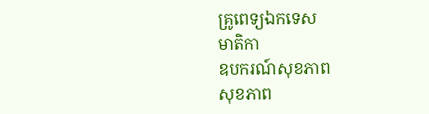គ្រូពេទ្យឯកទេស
មាតិកា
ឧបករណ៍សុខភាព
សុខភាព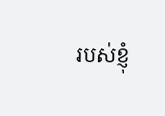របស់ខ្ញុំ